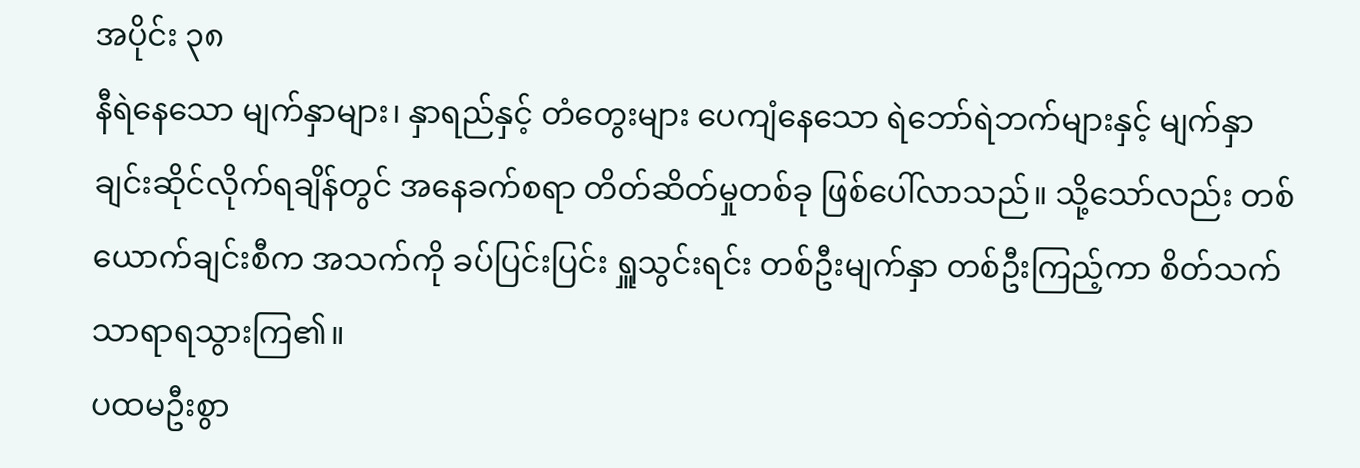အပိုင်း ၃၈
နီရဲနေသော မျက်နှာများ၊ နှာရည်နှင့် တံတွေးများ ပေကျံနေသော ရဲဘော်ရဲဘက်များနှင့် မျက်နှာချင်းဆိုင်လိုက်ရချိန်တွင် အနေခက်စရာ တိတ်ဆိတ်မှုတစ်ခု ဖြစ်ပေါ်လာသည်။ သို့သော်လည်း တစ်ယောက်ချင်းစီက အသက်ကို ခပ်ပြင်းပြင်း ရှူသွင်းရင်း တစ်ဦးမျက်နှာ တစ်ဦးကြည့်ကာ စိတ်သက်သာရာရသွားကြ၏။
ပထမဦးစွာ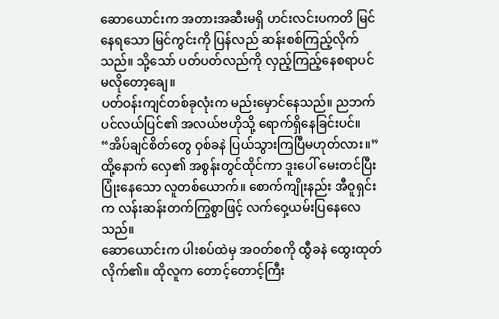ဆောယောင်းက အတားအဆီးမရှိ ဟင်းလင်းပကတိ မြင်နေရသော မြင်ကွင်းကို ပြန်လည် ဆန်းစစ်ကြည့်လိုက်သည်။ သို့သော် ပတ်ပတ်လည်ကို လှည့်ကြည့်နေစရာပင် မလိုတော့ချေ။
ပတ်ဝန်းကျင်တစ်ခုလုံးက မည်းမှောင်နေသည်။ ညဘက် ပင်လယ်ပြင်၏ အလယ်ဗဟိုသို့ ရောက်ရှိနေခြင်းပင်။
“အိပ်ချင်စိတ်တွေ ဝှစ်ခနဲ ပြယ်သွားကြပြီမဟုတ်လား။”
ထို့နောက် လှေ၏ အစွန်းတွင်ထိုင်ကာ ဒူးပေါ် မေးတင်ပြီး ပြုံးနေသော လူတစ်ယောက်။ စောက်ကျိုးနည်း အီဝူရှင်းက လန်းဆန်းတက်ကြွစွာဖြင့် လက်ဝှေ့ယမ်းပြနေလေသည်။
ဆောယောင်းက ပါးစပ်ထဲမှ အဝတ်စကို ထွီခနဲ ထွေးထုတ်လိုက်၏။ ထိုလူက တောင့်တောင့်ကြီး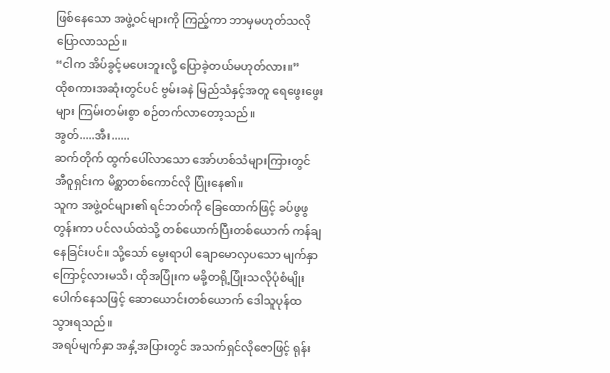ဖြစ်နေသော အဖွဲ့ဝင်များကို ကြည့်ကာ ဘာမှမဟုတ်သလို ပြောလာသည်။
“ငါက အိပ်ခွင့်မပေးဘူးလို့ ပြောခဲ့တယ်မဟုတ်လား။”
ထိုစကားအဆုံးတွင်ပင် ဗွမ်းခနဲ မြည်သံနှင့်အတူ ရေဖွေးဖွေးများ ကြမ်းတမ်းစွာ စဉ်တက်လာတော့သည်။
အွတ်.....အီး......
ဆက်တိုက် ထွက်ပေါ်လာသော အော်ဟစ်သံများကြားတွင် အီဝူရှင်းက မိစ္ဆာတစ်ကောင်လို ပြုံးနေ၏။
သူက အဖွဲ့ဝင်များ၏ ရင်ဘတ်ကို ခြေထောက်ဖြင့် ခပ်ဖွဖွတွန်းကာ ပင်လယ်ထဲသို့ တစ်ယောက်ပြီးတစ်ယောက် ကန်ချနေခြင်းပင်။ သို့သော် မွေးရာပါ ချောမောလှပသော မျက်နှာကြောင့်လားမသိ၊ ထိုအပြုံးက မခို့တရို့ပြုံးသလိုပုံစံမျိုးပေါက်နေသဖြင့် ဆောယောင်းတစ်ယောက် ဒေါသူပုန်ထသွားရသည်။
အရပ်မျက်နှာ အနှံ့အပြားတွင် အသက်ရှင်လိုဇောဖြင့် ရုန်း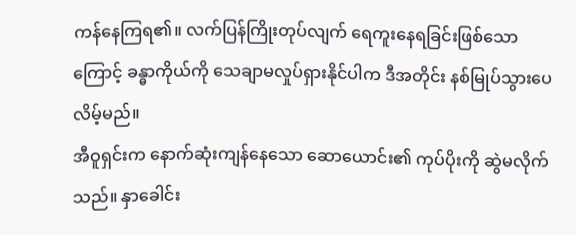ကန်နေကြရ၏။ လက်ပြန်ကြိုးတုပ်လျက် ရေကူးနေရခြင်းဖြစ်သောကြောင့် ခန္ဓာကိုယ်ကို သေချာမလှုပ်ရှားနိုင်ပါက ဒီအတိုင်း နစ်မြုပ်သွားပေလိမ့်မည်။
အီဝူရှင်းက နောက်ဆုံးကျန်နေသော ဆောယောင်း၏ ကုပ်ပိုးကို ဆွဲမလိုက်သည်။ နှာခေါင်း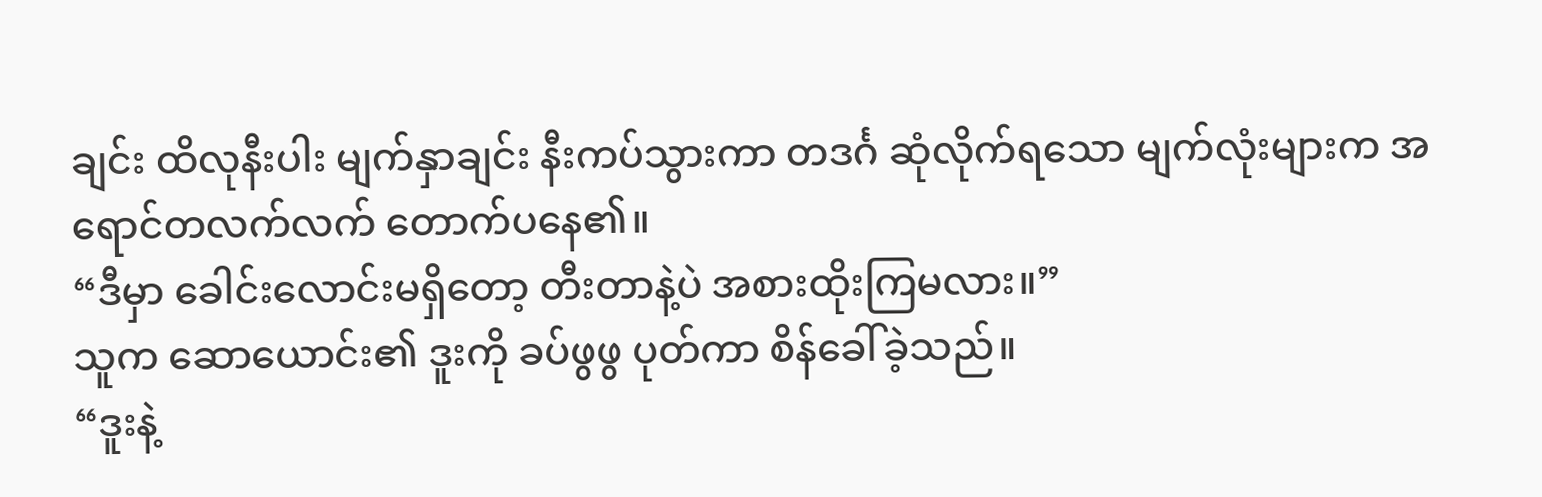ချင်း ထိလုနီးပါး မျက်နှာချင်း နီးကပ်သွားကာ တဒင်္ဂ ဆုံလိုက်ရသော မျက်လုံးများက အရောင်တလက်လက် တောက်ပနေ၏။
“ဒီမှာ ခေါင်းလောင်းမရှိတော့ တီးတာနဲ့ပဲ အစားထိုးကြမလား။”
သူက ဆောယောင်း၏ ဒူးကို ခပ်ဖွဖွ ပုတ်ကာ စိန်ခေါ်ခဲ့သည်။
“ဒူးနဲ့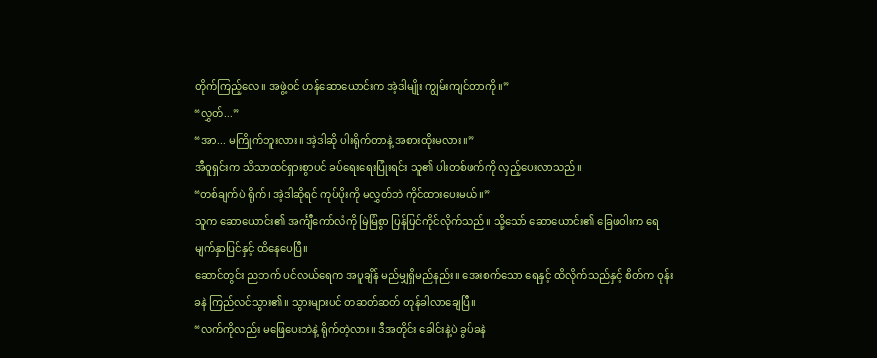တိုက်ကြည့်လေ။ အဖွဲ့ဝင် ဟန်ဆောယောင်းက အဲ့ဒါမျိုး ကျွမ်းကျင်တာကို။”
“လွှတ်...”
“အာ... မကြိုက်ဘူးလား။ အဲ့ဒါဆို ပါးရိုက်တာနဲ့ အစားထိုးမလား။”
အီဝူရှင်းက သိသာထင်ရှားစွာပင် ခပ်ရေးရေးပြုံးရင်း သူ၏ ပါးတစ်ဖက်ကို လှည့်ပေးလာသည်။
“တစ်ချက်ပဲ ရိုက်၊ အဲ့ဒါဆိုရင် ကုပ်ပိုးကို မလွှတ်ဘဲ ကိုင်ထားပေးမယ်။”
သူက ဆောယောင်း၏ အင်္ကျီကော်လံကို မြဲမြံစွာ ပြန်ပြင်ကိုင်လိုက်သည်။ သို့သော် ဆောယောင်း၏ ခြေဖဝါးက ရေမျက်နှာပြင်နှင့် ထိနေပေပြီ။
ဆောင်တွင်း ညဘက် ပင်လယ်ရေက အပူချိန် မည်မျှရှိမည်နည်း။ အေးစက်သော ရေနှင့် ထိလိုက်သည်နှင့် စိတ်က ဝုန်းခနဲ ကြည်လင်သွား၏။ သွားများပင် တဆတ်ဆတ် တုန်ခါလာချေပြီ။
“လက်ကိုလည်း မဖြေပေးဘဲနဲ့ ရိုက်တဲ့လား။ ဒီအတိုင်း ခေါင်းနဲ့ပဲ ခွပ်ခနဲ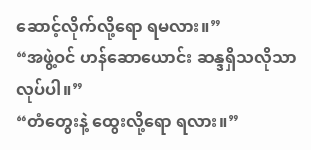ဆောင့်လိုက်လို့ရော ရမလား။”
“အဖွဲ့ဝင် ဟန်ဆောယောင်း ဆန္ဒရှိသလိုသာ လုပ်ပါ။”
“တံတွေးနဲ့ ထွေးလို့ရော ရလား။”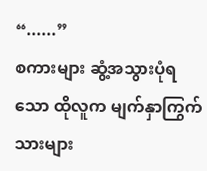“......”
စကားများ ဆွံ့အသွားပုံရသော ထိုလူက မျက်နှာကြွက်သားများ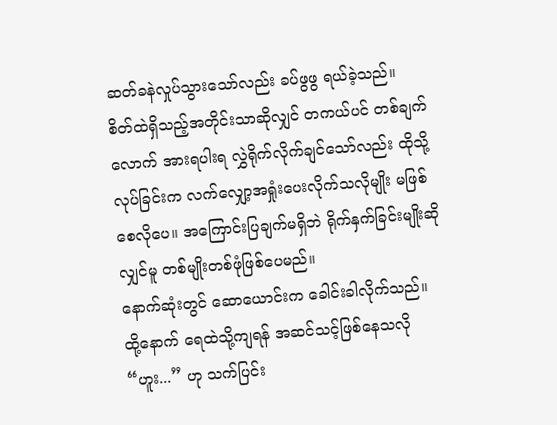ဆတ်ခနဲလှုပ်သွားသော်လည်း ခပ်ဖွဖွ ရယ်ခဲ့သည်။
စိတ်ထဲရှိသည့်အတိုင်းသာဆိုလျှင် တကယ်ပင် တစ်ချက်လောက် အားရပါးရ လွှဲရိုက်လိုက်ချင်သော်လည်း ထိုသို့လုပ်ခြင်းက လက်လျှော့အရှုံးပေးလိုက်သလိုမျိုး မဖြစ်စေလိုပေ။ အကြောင်းပြချက်မရှိဘဲ ရိုက်နှက်ခြင်းမျိုးဆိုလျှင်မူ တစ်မျိုးတစ်ဖုံဖြစ်ပေမည်။
နောက်ဆုံးတွင် ဆောယောင်းက ခေါင်းခါလိုက်သည်။ ထို့နောက် ရေထဲသို့ကျရန် အဆင်သင့်ဖြစ်နေသလို “ဟူး...” ဟု သက်ပြင်း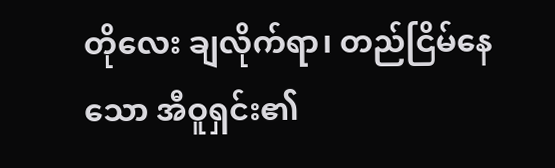တိုလေး ချလိုက်ရာ၊ တည်ငြိမ်နေသော အီဝူရှင်း၏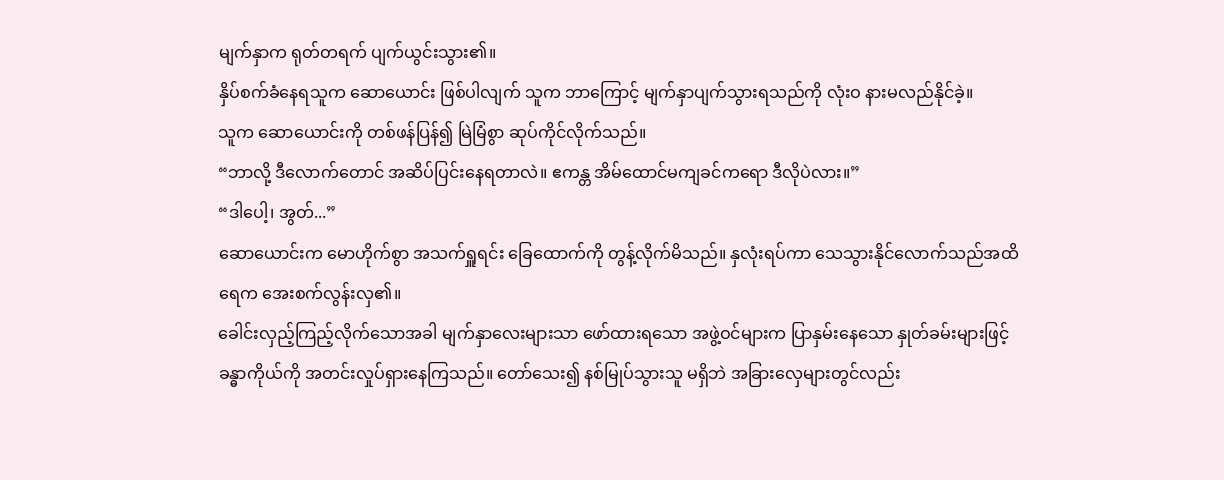မျက်နှာက ရုတ်တရက် ပျက်ယွင်းသွား၏။
နှိပ်စက်ခံနေရသူက ဆောယောင်း ဖြစ်ပါလျက် သူက ဘာကြောင့် မျက်နှာပျက်သွားရသည်ကို လုံးဝ နားမလည်နိုင်ခဲ့။
သူက ဆောယောင်းကို တစ်ဖန်ပြန်၍ မြဲမြံစွာ ဆုပ်ကိုင်လိုက်သည်။
“ဘာလို့ ဒီလောက်တောင် အဆိပ်ပြင်းနေရတာလဲ။ ဧကန္တ အိမ်ထောင်မကျခင်ကရော ဒီလိုပဲလား။”
“ဒါပေါ့၊ အွတ်...”
ဆောယောင်းက မောဟိုက်စွာ အသက်ရှူရင်း ခြေထောက်ကို တွန့်လိုက်မိသည်။ နှလုံးရပ်ကာ သေသွားနိုင်လောက်သည်အထိ ရေက အေးစက်လွန်းလှ၏။
ခေါင်းလှည့်ကြည့်လိုက်သောအခါ မျက်နှာလေးများသာ ဖော်ထားရသော အဖွဲ့ဝင်များက ပြာနှမ်းနေသော နှုတ်ခမ်းများဖြင့် ခန္ဓာကိုယ်ကို အတင်းလှုပ်ရှားနေကြသည်။ တော်သေး၍ နစ်မြုပ်သွားသူ မရှိဘဲ အခြားလှေများတွင်လည်း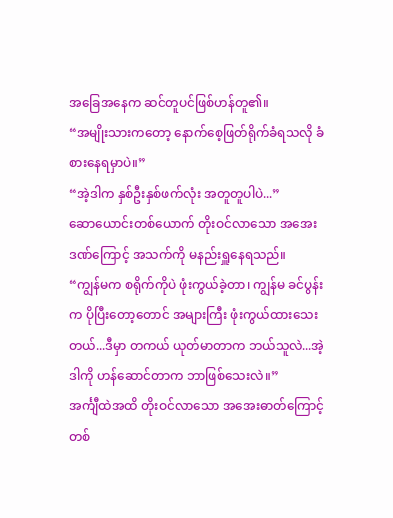အခြေအနေက ဆင်တူပင်ဖြစ်ဟန်တူ၏။
“အမျိုးသားကတော့ နောက်စေ့ဖြတ်ရိုက်ခံရသလို ခံစားနေရမှာပဲ။”
“အဲ့ဒါက နှစ်ဦးနှစ်ဖက်လုံး အတူတူပါပဲ...”
ဆောယောင်းတစ်ယောက် တိုးဝင်လာသော အအေးဒဏ်ကြောင့် အသက်ကို မနည်းရှူနေရသည်။
“ကျွန်မက စရိုက်ကိုပဲ ဖုံးကွယ်ခဲ့တာ၊ ကျွန်မ ခင်ပွန်းက ပိုပြီးတော့တောင် အများကြီး ဖုံးကွယ်ထားသေးတယ်...ဒီမှာ တကယ် ယုတ်မာတာက ဘယ်သူလဲ...အဲ့ဒါကို ဟန်ဆောင်တာက ဘာဖြစ်သေးလဲ။”
အင်္ကျီထဲအထိ တိုးဝင်လာသော အအေးဓာတ်ကြောင့် တစ်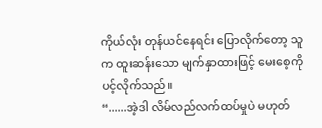ကိုယ်လုံး တုန်ယင်နေရင်း ပြောလိုက်တော့ သူက ထူးဆန်းသော မျက်နှာထားဖြင့် မေးစေ့ကို ပင့်လိုက်သည်။
“......အဲ့ဒါ လိမ်လည်လက်ထပ်မှုပဲ မဟုတ်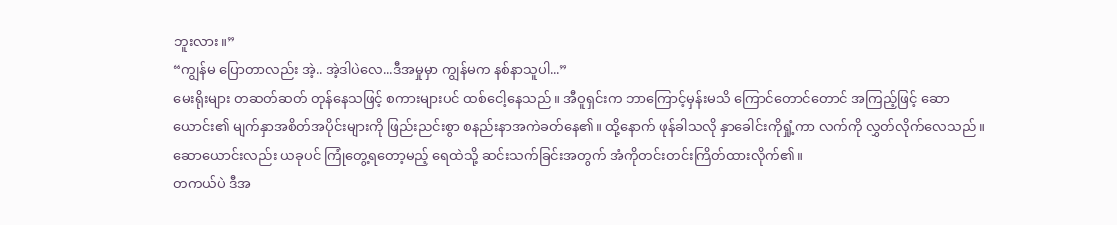ဘူးလား။”
“ကျွန်မ ပြောတာလည်း အဲ့.. အဲ့ဒါပဲလေ...ဒီအမှုမှာ ကျွန်မက နစ်နာသူပါ...”
မေးရိုးများ တဆတ်ဆတ် တုန်နေသဖြင့် စကားများပင် ထစ်ငေါ့နေသည်။ အီဝူရှင်းက ဘာကြောင့်မှန်းမသိ ကြောင်တောင်တောင် အကြည့်ဖြင့် ဆောယောင်း၏ မျက်နှာအစိတ်အပိုင်းများကို ဖြည်းညင်းစွာ စနည်းနာအကဲခတ်နေ၏။ ထို့နောက် ဖုန်ခါသလို နှာခေါင်းကိုရှုံ့ကာ လက်ကို လွှတ်လိုက်လေသည်။
ဆောယောင်းလည်း ယခုပင် ကြုံတွေ့ရတော့မည့် ရေထဲသို့ ဆင်းသက်ခြင်းအတွက် အံကိုတင်းတင်းကြိတ်ထားလိုက်၏။
တကယ်ပဲ ဒီအ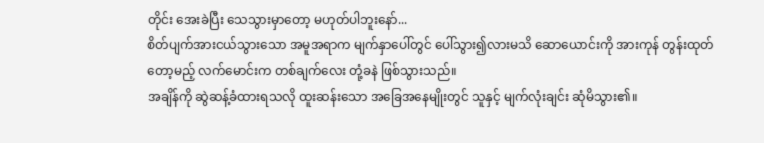တိုင်း အေးခဲပြီး သေသွားမှာတော့ မဟုတ်ပါဘူးနော်...
စိတ်ပျက်အားငယ်သွားသော အမူအရာက မျက်နှာပေါ်တွင် ပေါ်သွား၍လားမသိ ဆောယောင်းကို အားကုန် တွန်းထုတ်တော့မည့် လက်မောင်းက တစ်ချက်လေး တုံ့ခနဲ ဖြစ်သွားသည်။
အချိန်ကို ဆွဲဆန့်ခံထားရသလို ထူးဆန်းသော အခြေအနေမျိုးတွင် သူနှင့် မျက်လုံးချင်း ဆုံမိသွား၏။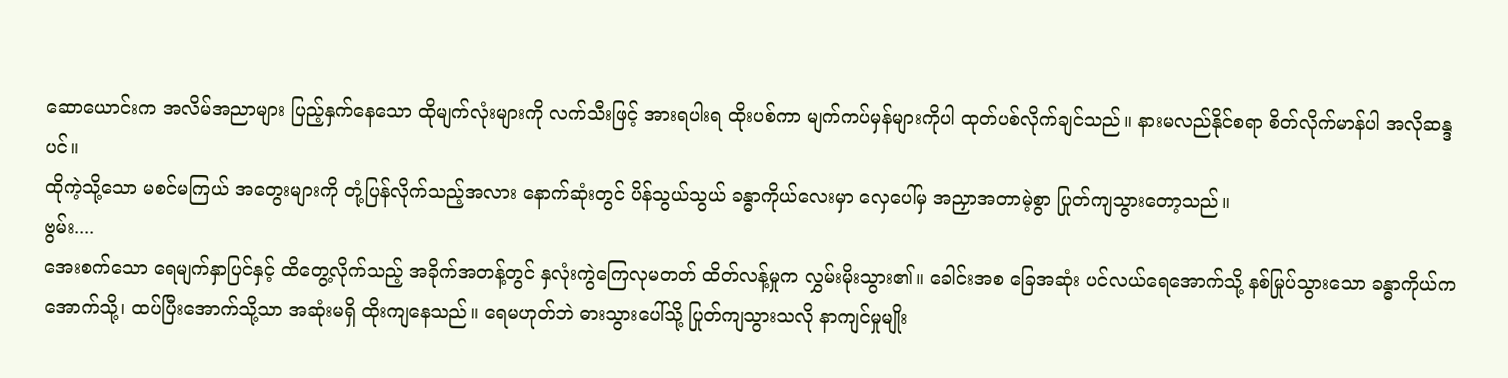ဆောယောင်းက အလိမ်အညာများ ပြည့်နှက်နေသော ထိုမျက်လုံးများကို လက်သီးဖြင့် အားရပါးရ ထိုးပစ်ကာ မျက်ကပ်မှန်များကိုပါ ထုတ်ပစ်လိုက်ချင်သည်။ နားမလည်နိုင်စရာ စိတ်လိုက်မာန်ပါ အလိုဆန္ဒပင်။
ထိုကဲ့သို့သော မစင်မကြယ် အတွေးများကို တုံ့ပြန်လိုက်သည့်အလား နောက်ဆုံးတွင် ပိန်သွယ်သွယ် ခန္ဓာကိုယ်လေးမှာ လှေပေါ်မှ အညှာအတာမဲ့စွာ ပြုတ်ကျသွားတော့သည်။
ဗွမ်း....
အေးစက်သော ရေမျက်နှာပြင်နှင့် ထိတွေ့လိုက်သည့် အခိုက်အတန့်တွင် နှလုံးကွဲကြေလုမတတ် ထိတ်လန့်မှုက လွှမ်းမိုးသွား၏။ ခေါင်းအစ ခြေအဆုံး ပင်လယ်ရေအောက်သို့ နစ်မြုပ်သွားသော ခန္ဓာကိုယ်က အောက်သို့၊ ထပ်ပြီးအောက်သို့သာ အဆုံးမရှိ ထိုးကျနေသည်။ ရေမဟုတ်ဘဲ ဓားသွားပေါ်သို့ ပြုတ်ကျသွားသလို နာကျင်မှုမျိုး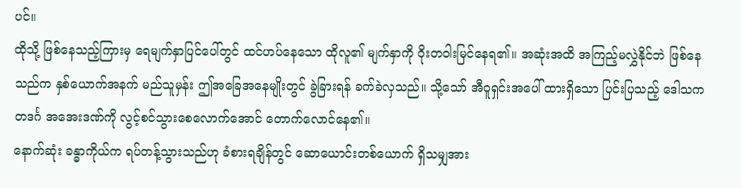ပင်။
ထိုသို့ ဖြစ်နေသည့်ကြားမှ ရေမျက်နှာပြင်ပေါ်တွင် ထင်ဟပ်နေသော ထိုလူ၏ မျက်နှာကို ဝိုးတဝါးမြင်နေရ၏။ အဆုံးအထိ အကြည့်မလွှဲနိုင်ဘဲ ဖြစ်နေသည်က နှစ်ယောက်အနက် မည်သူမှန်း ဤအခြေအနေမျိုးတွင် ခွဲခြားရန် ခက်ခဲလှသည်။ သို့သော် အီဝူရှင်းအပေါ် ထားရှိသော ပြင်းပြသည့် ဒေါသက တဒင်္ဂ အအေးဒဏ်ကို လွင့်စင်သွားစေလောက်အောင် တောက်လောင်နေ၏။
နောက်ဆုံး ခန္ဓာကိုယ်က ရပ်တန့်သွားသည်ဟု ခံစားရချိန်တွင် ဆောယောင်းတစ်ယောက် ရှိသမျှအား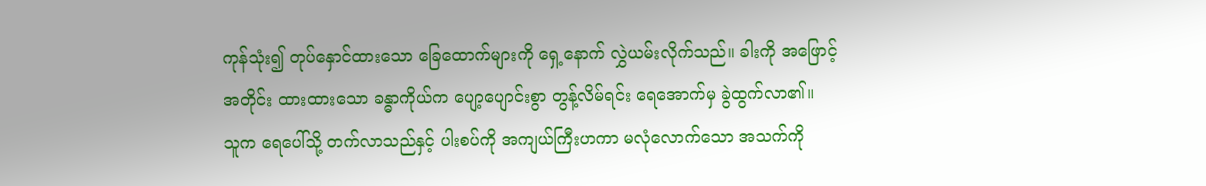ကုန်သုံး၍ တုပ်နှောင်ထားသော ခြေထောက်များကို ရှေ့နောက် လွှဲယမ်းလိုက်သည်။ ခါးကို အဖြောင့်အတိုင်း ထားထားသော ခန္ဓာကိုယ်က ပျော့ပျောင်းစွာ တွန့်လိမ်ရင်း ရေအောက်မှ ခွဲထွက်လာ၏။
သူက ရေပေါ်သို့ တက်လာသည်နှင့် ပါးစပ်ကို အကျယ်ကြီးဟကာ မလုံလောက်သော အသက်ကို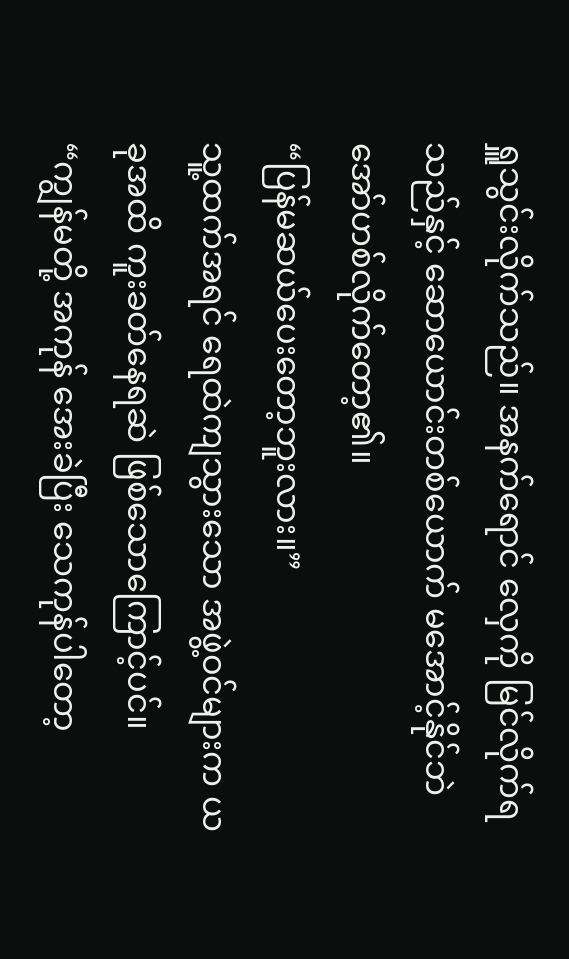ရှူသွင်းလိုက်သည်။ အနက်ရောင် လှေကို မြင်လိုက်ရသည်နှင့် ဆောယောင်းတစ်ယောက် မအောင့်နိုင်ဘဲ အော်ဟစ်လိုက်တော့၏။
“ပြန်မဆယ်ပေးတော့ဘူးလား။”
သူ့ထက်အရင် ရေထဲကျသွားသော အဖွဲ့ဝင်များက ယခုအထိ ကူးခတ်နေရဆဲ ဖြစ်သောကြောင့်ပင်။
“ကျွန်မတို့ အကုန် အေးခဲပြီး သေကုန်ပါတော့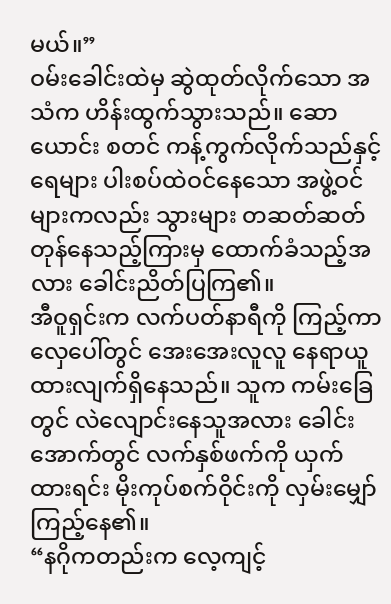မယ်။”
ဝမ်းခေါင်းထဲမှ ဆွဲထုတ်လိုက်သော အသံက ဟိန်းထွက်သွားသည်။ ဆောယောင်း စတင် ကန့်ကွက်လိုက်သည်နှင့် ရေများ ပါးစပ်ထဲဝင်နေသော အဖွဲ့ဝင်များကလည်း သွားများ တဆတ်ဆတ် တုန်နေသည့်ကြားမှ ထောက်ခံသည့်အလား ခေါင်းညိတ်ပြကြ၏။
အီဝူရှင်းက လက်ပတ်နာရီကို ကြည့်ကာ လှေပေါ်တွင် အေးအေးလူလူ နေရာယူထားလျက်ရှိနေသည်။ သူက ကမ်းခြေတွင် လဲလျောင်းနေသူအလား ခေါင်းအောက်တွင် လက်နှစ်ဖက်ကို ယှက်ထားရင်း မိုးကုပ်စက်ဝိုင်းကို လှမ်းမျှော်ကြည့်နေ၏။
“နဂိုကတည်းက လေ့ကျင့်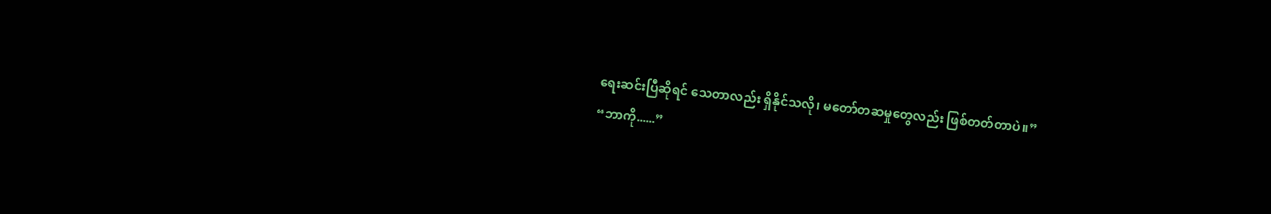ရေးဆင်းပြီဆိုရင် သေတာလည်း ရှိနိုင်သလို၊ မတော်တဆမှုတွေလည်း ဖြစ်တတ်တာပဲ။”
“ဘာကို......”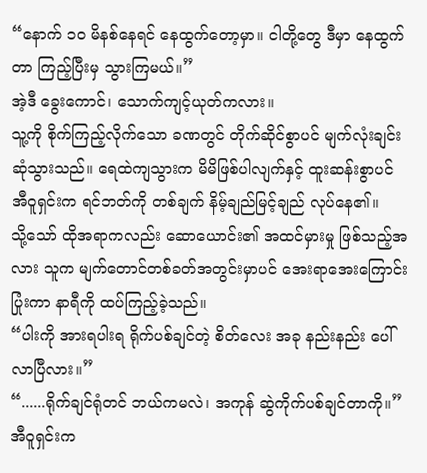“နောက် ၁၀ မိနစ်နေရင် နေထွက်တော့မှာ။ ငါတို့တွေ ဒီမှာ နေထွက်တာ ကြည့်ပြီးမှ သွားကြမယ်။”
အဲ့ဒီ ခွေးကောင်၊ သောက်ကျင့်ယုတ်ကလား။
သူ့ကို စိုက်ကြည့်လိုက်သော ခဏတွင် တိုက်ဆိုင်စွာပင် မျက်လုံးချင်း ဆုံသွားသည်။ ရေထဲကျသွားက မိမိဖြစ်ပါလျက်နှင့် ထူးဆန်းစွာပင် အီဝူရှင်းက ရင်ဘတ်ကို တစ်ချက် နိမ့်ချည်မြင့်ချည် လုပ်နေ၏။
သို့သော် ထိုအရာကလည်း ဆောယောင်း၏ အထင်မှားမှု ဖြစ်သည့်အလား သူက မျက်တောင်တစ်ခတ်အတွင်းမှာပင် အေးရာအေးကြောင်းပြုံးကာ နာရီကို ထပ်ကြည့်ခဲ့သည်။
“ပါးကို အားရပါးရ ရိုက်ပစ်ချင်တဲ့ စိတ်လေး အခု နည်းနည်း ပေါ်လာပြီလား။”
“......ရိုက်ချင်ရုံတင် ဘယ်ကမလဲ၊ အကုန် ဆွဲကိုက်ပစ်ချင်တာကို။”
အီဝူရှင်းက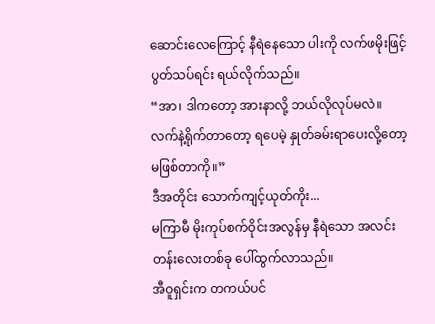ဆောင်းလေကြောင့် နီရဲနေသော ပါးကို လက်ဖမိုးဖြင့် ပွတ်သပ်ရင်း ရယ်လိုက်သည်။
“အာ၊ ဒါကတော့ အားနာလို့ ဘယ်လိုလုပ်မလဲ။ လက်နဲ့ရိုက်တာတော့ ရပေမဲ့ နှုတ်ခမ်းရာပေးလို့တော့ မဖြစ်တာကို။”
ဒီအတိုင်း သောက်ကျင့်ယုတ်ကိုး...
မကြာမီ မိုးကုပ်စက်ဝိုင်းအလွန်မှ နီရဲသော အလင်းတန်းလေးတစ်ခု ပေါ်ထွက်လာသည်။
အီဝူရှင်းက တကယ်ပင်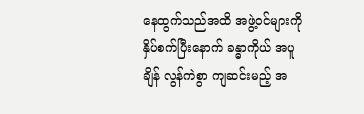နေထွက်သည်အထိ အဖွဲ့ဝင်များကို နှိပ်စက်ပြီးနောက် ခန္ဓာကိုယ် အပူချိန် လွန်ကဲစွာ ကျဆင်းမည့် အ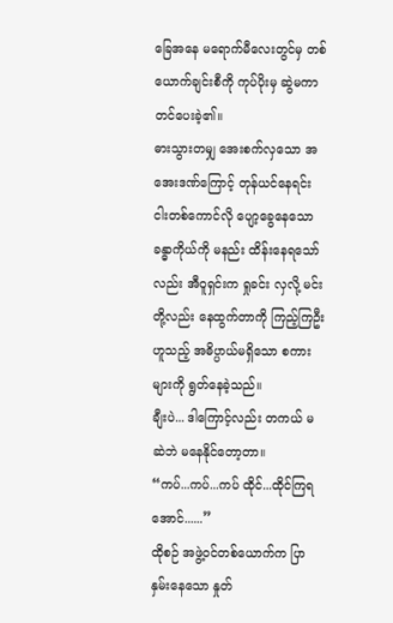ခြေအနေ မရောက်မီလေးတွင်မှ တစ်ယောက်ချင်းစီကို ကုပ်ပိုးမှ ဆွဲမကာ တင်ပေးခဲ့၏။
ဓားသွားတမျှ အေးစက်လှသော အအေးဒဏ်ကြောင့် တုန်ယင်နေရင်း ငါးတစ်ကောင်လို ပျော့ခွေနေသော ခန္ဓာကိုယ်ကို မနည်း ထိန်းနေရသော်လည်း အီဝူရှင်းက ရှုခင်း လှလို့ မင်းတို့လည်း နေထွက်တာကို ကြည့်ကြဦးဟူသည့် အဓိပ္ပာယ်မရှိသော စကားများကို ရွတ်နေခဲ့သည်။
ချီးပဲ... ဒါကြောင့်လည်း တကယ် မဆဲဘဲ မနေနိုင်တော့တာ။
“ကပ်...ကပ်...ကပ် ထိုင်...ထိုင်ကြရအောင်......”
ထိုစဉ် အဖွဲ့ဝင်တစ်ယောက်က ပြာနှမ်းနေသော နှုတ်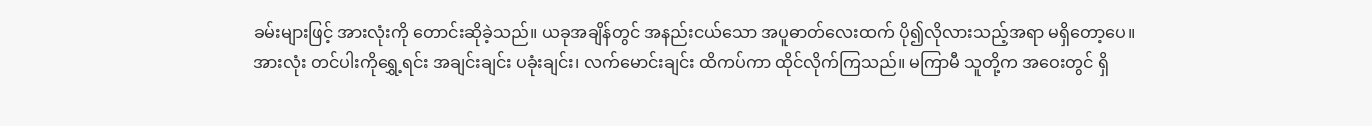ခမ်းများဖြင့် အားလုံးကို တောင်းဆိုခဲ့သည်။ ယခုအချိန်တွင် အနည်းငယ်သော အပူဓာတ်လေးထက် ပို၍လိုလားသည့်အရာ မရှိတော့ပေ။
အားလုံး တင်ပါးကိုရွှေ့ရင်း အချင်းချင်း ပခုံးချင်း၊ လက်မောင်းချင်း ထိကပ်ကာ ထိုင်လိုက်ကြသည်။ မကြာမီ သူတို့က အဝေးတွင် ရှိ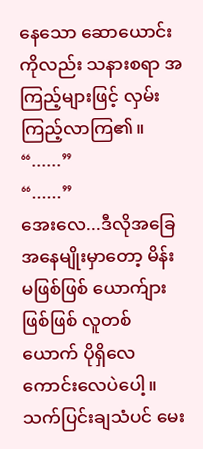နေသော ဆောယောင်းကိုလည်း သနားစရာ အကြည့်များဖြင့် လှမ်းကြည့်လာကြ၏။
“......”
“......”
အေးလေ...ဒီလိုအခြေအနေမျိုးမှာတော့ မိန်းမဖြစ်ဖြစ် ယောက်ျားဖြစ်ဖြစ် လူတစ်ယောက် ပိုရှိလေ ကောင်းလေပဲပေါ့။
သက်ပြင်းချသံပင် မေး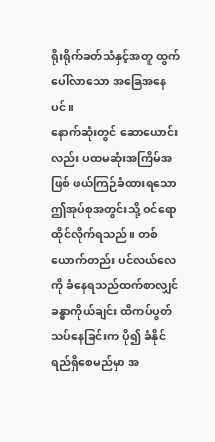ရိုးရိုက်ခတ်သံနှင့်အတူ ထွက်ပေါ်လာသော အခြေအနေပင်။
နောက်ဆုံးတွင် ဆောယောင်းလည်း ပထမဆုံးအကြိမ်အဖြစ် ဖယ်ကြဉ်ခံထားရသော ဤအုပ်စုအတွင်းသို့ ဝင်ရောထိုင်လိုက်ရသည်။ တစ်ယောက်တည်း ပင်လယ်လေကို ခံနေရသည်ထက်စာလျှင် ခန္ဓာကိုယ်ချင်း ထိကပ်ပွတ်သပ်နေခြင်းက ပို၍ ခံနိုင်ရည်ရှိစေမည်မှာ အ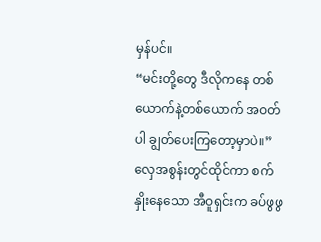မှန်ပင်။
“မင်းတို့တွေ ဒီလိုကနေ တစ်ယောက်နဲ့တစ်ယောက် အဝတ်ပါ ချွတ်ပေးကြတော့မှာပဲ။”
လှေအစွန်းတွင်ထိုင်ကာ စက်နှိုးနေသော အီဝူရှင်းက ခပ်ဖွဖွ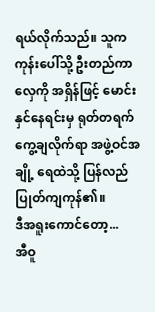ရယ်လိုက်သည်။ သူက ကုန်းပေါ်သို့ ဦးတည်ကာ လှေကို အရှိန်ဖြင့် မောင်းနှင်နေရင်းမှ ရုတ်တရက် ကွေ့ချလိုက်ရာ အဖွဲ့ဝင်အချို့ ရေထဲသို့ ပြန်လည် ပြုတ်ကျကုန်၏။
ဒီအရူးကောင်တော့...
အီဝူ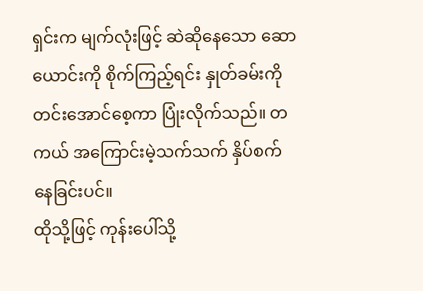ရှင်းက မျက်လုံးဖြင့် ဆဲဆိုနေသော ဆောယောင်းကို စိုက်ကြည့်ရင်း နှုတ်ခမ်းကို တင်းအောင်စေ့ကာ ပြုံးလိုက်သည်။ တကယ် အကြောင်းမဲ့သက်သက် နှိပ်စက်နေခြင်းပင်။
ထိုသို့ဖြင့် ကုန်းပေါ်သို့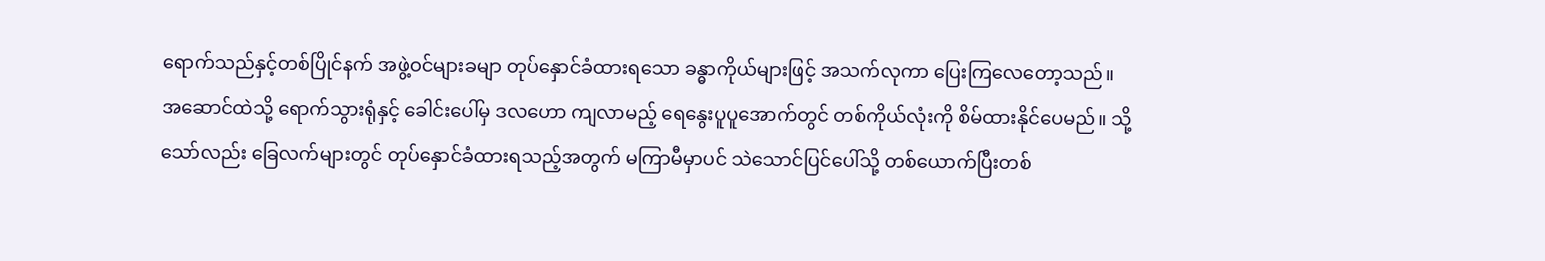ရောက်သည်နှင့်တစ်ပြိုင်နက် အဖွဲ့ဝင်များခမျာ တုပ်နှောင်ခံထားရသော ခန္ဓာကိုယ်များဖြင့် အသက်လုကာ ပြေးကြလေတော့သည်။
အဆောင်ထဲသို့ ရောက်သွားရုံနှင့် ခေါင်းပေါ်မှ ဒလဟော ကျလာမည့် ရေနွေးပူပူအောက်တွင် တစ်ကိုယ်လုံးကို စိမ်ထားနိုင်ပေမည်။ သို့သော်လည်း ခြေလက်များတွင် တုပ်နှောင်ခံထားရသည့်အတွက် မကြာမီမှာပင် သဲသောင်ပြင်ပေါ်သို့ တစ်ယောက်ပြီးတစ်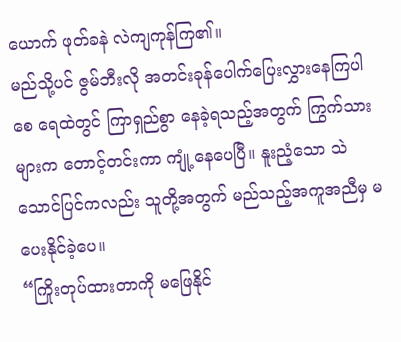ယောက် ဖုတ်ခနဲ လဲကျကုန်ကြ၏။
မည်သို့ပင် ဇွမ်ဘီးလို အတင်းခုန်ပေါက်ပြေးလွှားနေကြပါစေ ရေထဲတွင် ကြာရှည်စွာ နေခဲ့ရသည့်အတွက် ကြွက်သားများက တောင့်တင်းကာ ကျုံ့နေပေပြီ။ နူးညံ့သော သဲသောင်ပြင်ကလည်း သူတို့အတွက် မည်သည့်အကူအညီမှ မပေးနိုင်ခဲ့ပေ။
“ကြိုးတုပ်ထားတာကို မဖြေနိုင်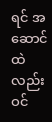ရင် အဆောင်ထဲလည်း ဝင်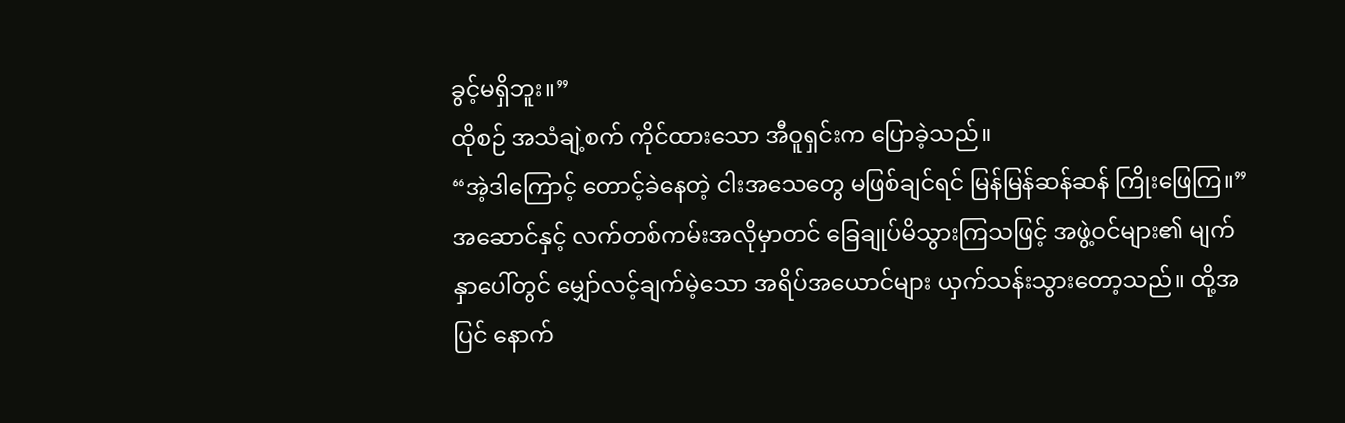ခွင့်မရှိဘူး။”
ထိုစဉ် အသံချဲ့စက် ကိုင်ထားသော အီဝူရှင်းက ပြောခဲ့သည်။
“အဲ့ဒါကြောင့် တောင့်ခဲနေတဲ့ ငါးအသေတွေ မဖြစ်ချင်ရင် မြန်မြန်ဆန်ဆန် ကြိုးဖြေကြ။”
အဆောင်နှင့် လက်တစ်ကမ်းအလိုမှာတင် ခြေချုပ်မိသွားကြသဖြင့် အဖွဲ့ဝင်များ၏ မျက်နှာပေါ်တွင် မျှော်လင့်ချက်မဲ့သော အရိပ်အယောင်များ ယှက်သန်းသွားတော့သည်။ ထို့အပြင် နောက်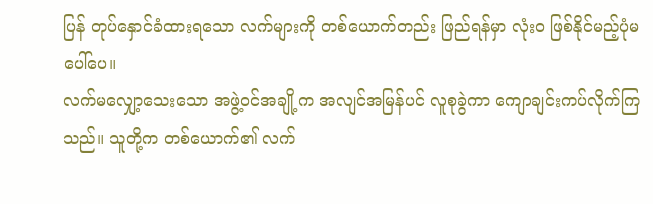ပြန် တုပ်နှောင်ခံထားရသော လက်များကို တစ်ယောက်တည်း ဖြည်ရန်မှာ လုံးဝ ဖြစ်နိုင်မည့်ပုံမပေါ်ပေ။
လက်မလျှော့သေးသော အဖွဲ့ဝင်အချို့က အလျင်အမြန်ပင် လူစုခွဲကာ ကျောချင်းကပ်လိုက်ကြသည်။ သူတို့က တစ်ယောက်၏ လက်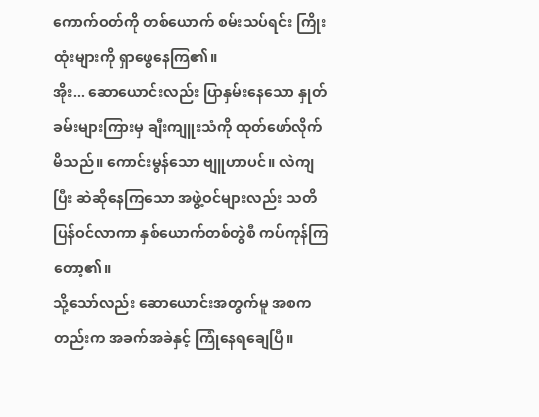ကောက်ဝတ်ကို တစ်ယောက် စမ်းသပ်ရင်း ကြိုးထုံးများကို ရှာဖွေနေကြ၏။
အိုး... ဆောယောင်းလည်း ပြာနှမ်းနေသော နှုတ်ခမ်းများကြားမှ ချီးကျူးသံကို ထုတ်ဖော်လိုက်မိသည်။ ကောင်းမွန်သော ဗျူဟာပင်။ လဲကျပြီး ဆဲဆိုနေကြသော အဖွဲ့ဝင်များလည်း သတိပြန်ဝင်လာကာ နှစ်ယောက်တစ်တွဲစီ ကပ်ကုန်ကြတော့၏။
သို့သော်လည်း ဆောယောင်းအတွက်မူ အစကတည်းက အခက်အခဲနှင့် ကြုံနေရချေပြီ။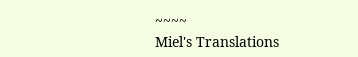~~~~
Miel's Translations